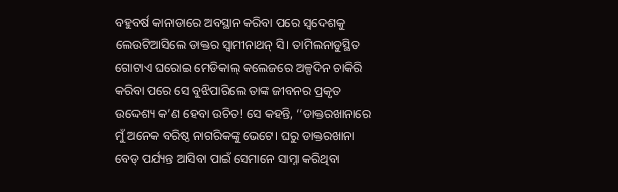ବହୁବର୍ଷ କାନାଡାରେ ଅବସ୍ଥାନ କରିବା ପରେ ସ୍ବଦେଶକୁ ଲେଉଟିଆସିଲେ ଡାକ୍ତର ସ୍ବାମୀନାଥନ୍‌ ସି। ତାମିଲନାଡୁସ୍ଥିତ ଗୋଟାଏ ଘରୋଇ ମେଡିକାଲ୍‌ କଲେଜରେ ଅଳ୍ପଦିନ ଚାକିରି କରିବା ପରେ ସେ ବୁଝିପାରିଲେ ତାଙ୍କ ଜୀବନର ପ୍ରକୃତ ଉଦ୍ଦେଶ୍ୟ କ’ଣ ହେବା ଉଚିତ! ସେ କହନ୍ତି, ‘‘ଡାକ୍ତରଖାନାରେ ମୁଁ ଅନେକ ବରିଷ୍ଠ ନାଗରିକଙ୍କୁ ଭେଟେ। ଘରୁ ଡାକ୍ତରଖାନା ବେଡ୍‌ ପର୍ଯ୍ୟନ୍ତ ଆସିବା ପାଇଁ ସେମାନେ ସାମ୍ନା କରିଥିବା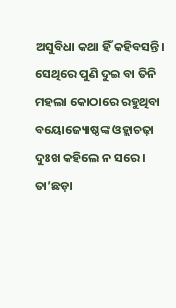ଅସୁବିଧା କଥା ହିଁ କହିବସନ୍ତି। ସେଥିରେ ପୁଣି ଦୁଇ ବା ତିନି ମହଲା କୋଠାରେ ରହୁଥିବା ବୟୋଜ୍ୟୋଷ୍ଠଙ୍କ ଓହ୍ଲାଚଢ଼ା ଦୁଃଖ କହିଲେ ନ ସରେ। ତା’ଛଡ଼ା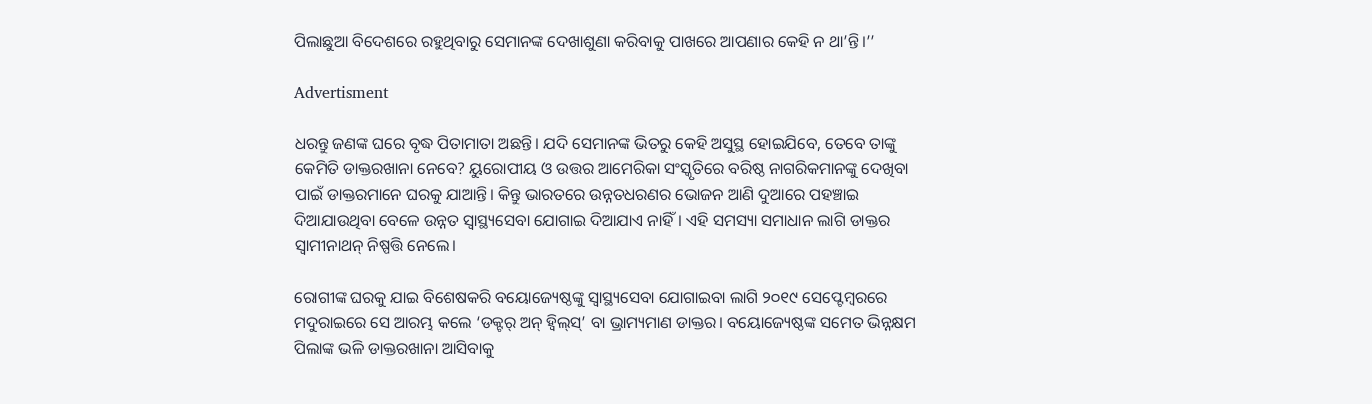ପିଲାଛୁଆ ବିଦେଶରେ ରହୁଥିବାରୁ ସେମାନଙ୍କ ଦେଖାଶୁଣା କରିବାକୁ ପାଖରେ ଆପଣାର କେହି ନ ଥା’ନ୍ତି।’’

Advertisment

ଧରନ୍ତୁ ଜଣଙ୍କ ଘରେ ବୃଦ୍ଧ ପିତାମାତା ଅଛନ୍ତି। ଯଦି ସେମାନଙ୍କ ଭିତରୁ କେହି ଅସୁସ୍ଥ ହୋଇଯିବେ, ତେବେ ତାଙ୍କୁ କେମିତି ଡାକ୍ତରଖାନା ନେବେ? ୟୁରୋପୀୟ ଓ ଉତ୍ତର ଆମେରିକା ସଂସ୍କୃତିରେ ବରି‌ଷ୍ଠ ନାଗରିକମାନଙ୍କୁ ଦେଖିବା ପାଇଁ ଡାକ୍ତରମାନେ ଘରକୁ ଯାଆନ୍ତି। କିନ୍ତୁ ଭାରତରେ ଉନ୍ନତଧରଣର ଭୋଜନ ଆଣି ଦୁଆରେ ପହଞ୍ଚାଇ ଦିଆଯାଉଥିବା ବେଳେ ଉନ୍ନତ ସ୍ବାସ୍ଥ୍ୟସେବା ଯୋଗାଇ ଦିଆଯାଏ ନାହିଁ। ଏହି ସମସ୍ୟା ସମାଧାନ ଲାଗି ଡାକ୍ତର ସ୍ବାମୀନାଥନ୍ ନିଷ୍ପତ୍ତି ନେଲେ।

ରୋଗୀଙ୍କ ଘରକୁ ଯାଇ ବିଶେଷକରି ବୟୋଜ୍ୟେଷ୍ଠଙ୍କୁ ସ୍ବାସ୍ଥ୍ୟସେବା ଯୋଗାଇବା ଲାଗି ୨୦୧୯ ସେପ୍ଟେମ୍ବରରେ ମଦୁରାଇରେ ସେ ଆରମ୍ଭ କଲେ ‘ଡକ୍ଟର୍‌ ଅନ୍‌ ହ୍ବିଲ୍‌ସ୍‌’ ବା ଭ୍ରାମ୍ୟମାଣ ଡାକ୍ତର। ବୟୋଜ୍ୟେଷ୍ଠଙ୍କ ସମେତ ଭିନ୍ନକ୍ଷମ ପିଲାଙ୍କ ଭଳି ଡାକ୍ତରଖାନା ଆସିବାକୁ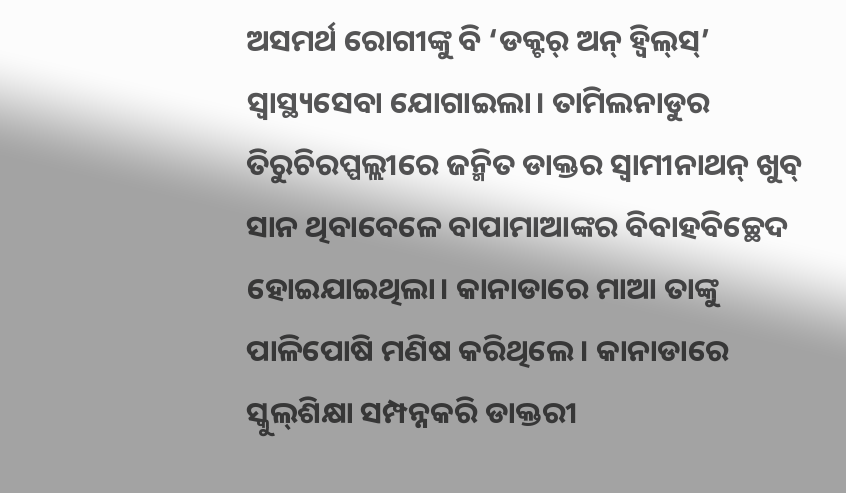ଅସମର୍ଥ ରୋଗୀଙ୍କୁ ବି ‘ଡକ୍ଟର୍‌ ଅନ୍‌ ହ୍ବିଲ୍‌ସ୍‌’ ସ୍ବାସ୍ଥ୍ୟସେବା ଯୋଗାଇଲା। ତାମିଲନାଡୁର ତିରୁଚିରପ୍ପଲ୍ଲୀରେ ଜନ୍ମିତ ଡାକ୍ତର ସ୍ବାମୀନାଥନ୍‌ ଖୁବ୍‌ ସାନ ଥିବାବେଳେ ବାପାମାଆଙ୍କର ବିବାହବିଚ୍ଛେଦ ହୋଇଯାଇଥିଲା। କାନାଡାରେ ମାଆ ତାଙ୍କୁ ପାଳିପୋଷି ମଣିଷ କରିଥିଲେ। କାନାଡାରେ ସ୍କୁଲ୍‌ଶିକ୍ଷା ସମ୍ପନ୍ନକରି ଡାକ୍ତରୀ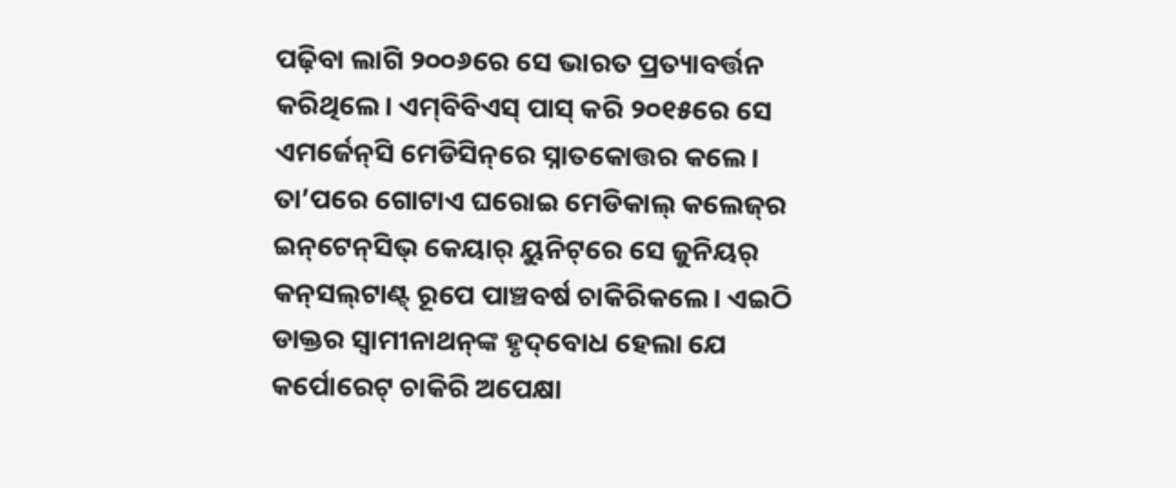ପଢ଼ିବା ଲାଗି ୨୦୦୬ରେ ସେ ଭାରତ ପ୍ରତ୍ୟାବର୍ତ୍ତନ କରିଥିଲେ। ଏମ୍‌ବିବିଏସ୍‌ ପାସ୍‌ କରି ୨୦୧୫ରେ ସେ ଏମର୍ଜେନ୍‌ସି ମେଡିସିନ୍‌ରେ ସ୍ନାତକୋତ୍ତର କଲେ। ତା’ପରେ ଗୋଟାଏ ଘରୋଇ ମେଡିକାଲ୍‌ କଲେଜ୍‌ର ଇନ୍‌ଟେନ୍‌ସିଭ୍‌ କେୟାର୍‌ ୟୁନିଟ୍‌ରେ ସେ ଜୁନିୟର୍‌ କନ୍‌ସଲ୍‌ଟାଣ୍ଟ୍‌ ରୂପେ ପାଞ୍ଚବର୍ଷ ଚାକିରିକଲେ। ଏଇଠି ଡାକ୍ତର ସ୍ବାମୀନାଥନ୍‌ଙ୍କ ହୃଦ୍‌ବୋଧ ହେଲା ଯେ କର୍ପୋରେଟ୍‌ ଚାକିରି ଅପେକ୍ଷା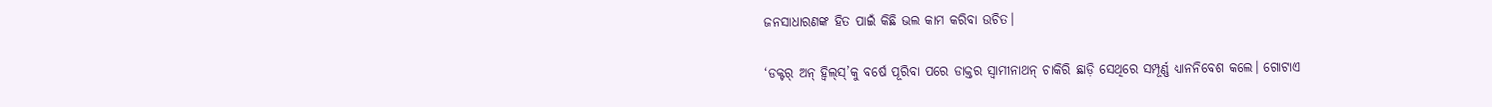ଜନସାଧାରଣଙ୍କ ହିତ ପାଇଁ କିଛି ଭଲ କାମ କରିବା ଉଚିତ।

‘ଡକ୍ଟର୍‌ ଅନ୍‌ ହ୍ବିଲ୍‌ସ୍‌’କୁ ବର୍ଷେ ପୂରିବା ପରେ ଡାକ୍ତର ସ୍ବାମୀନାଥନ୍‌ ଚାକିରି ଛାଡ଼ି ସେଥିରେ ସମ୍ପୂର୍ଣ୍ଣ ଧ୍ୟାନନିବେଶ କଲେ। ଗୋଟାଏ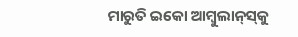ମାରୁତି ଇକୋ ଆମ୍ବୁଲାନ୍‌ସ୍‌କୁ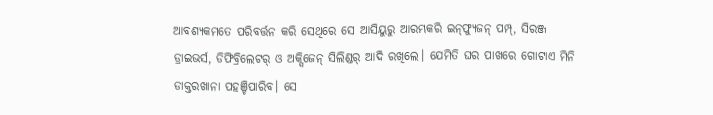ଆବଶ୍ୟକମତେ ପରିବର୍ତ୍ତନ କରି ସେଥିରେ ସେ ଆସିୟୁରୁ ଆରମ୍ଭକରି ଇନ୍‌ଫ୍ୟୁଜନ୍‌ ପମ୍ପ୍‌, ସିରଞ୍ଜ ଡ୍ରାଇଭର୍ସ, ଡିଫିବ୍ରିଲେଟର୍‌ ଓ ଅକ୍ସିଜେନ୍‌ ସିଲିଣ୍ଡର୍‌ ଆଦି ରଖିଲେ। ଯେମିତି ଘର ପାଖରେ ଗୋଟାଏ ମିନି ଡାକ୍ତରଖାନା ପହଞ୍ଚିପାରିବ। ସେ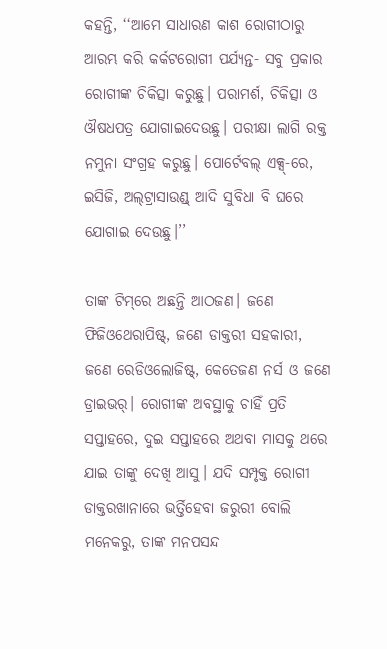କହନ୍ତି, ‘‘ଆମେ ସାଧାରଣ କାଶ ରୋଗୀଠାରୁ ଆରମ୍ଭ କରି କର୍କଟରୋଗୀ ପର୍ଯ୍ୟନ୍ତ- ସବୁ ପ୍ରକାର ରୋଗୀଙ୍କ ଚିକିତ୍ସା କରୁଛୁ। ପରାମର୍ଶ, ଚିକିତ୍ସା ଓ ଔଷଧପତ୍ର ଯୋଗାଇଦେଉଛୁ। ପରୀକ୍ଷା ଲାଗି ରକ୍ତ ନମୁନା ସଂଗ୍ରହ କରୁଛୁ। ପୋର୍ଟେବଲ୍‌ ଏକ୍ସ୍‌-ରେ, ଇସିଜି, ଅଲ୍‌ଟ୍ରାସାଉଣ୍ଡ୍‌ ଆଦି ସୁବିଧା ବି ଘରେ ଯୋଗାଇ ଦେଉଛୁ।’’

ତାଙ୍କ ଟିମ୍‌ରେ ଅଛନ୍ତି ଆଠଜଣ। ଜଣେ ଫିଜିଓଥେରାପିଷ୍ଟ୍‌, ଜଣେ ଡାକ୍ତରୀ ସହକାରୀ, ଜଣେ ରେଡିଓଲୋଜିଷ୍ଟ୍‌, କେତେଜଣ ନର୍ସ ଓ ଜଣେ ଡ୍ରାଇଭର୍‌। ରୋଗୀଙ୍କ ଅବସ୍ଥାକୁ ଚାହିଁ ପ୍ରତି ସପ୍ତାହରେ, ଦୁଇ ସପ୍ତାହରେ ଅଥବା ମାସକୁ ଥରେ ଯାଇ ତାଙ୍କୁ ଦେଖି ଆସୁ। ଯଦି ସମ୍ପୃକ୍ତ ରୋଗୀ ଡାକ୍ତରଖାନାରେ ଭର୍ତ୍ତିହେବା ଜରୁରୀ ବୋଲି ମନେକରୁ, ତାଙ୍କ ମନପସନ୍ଦ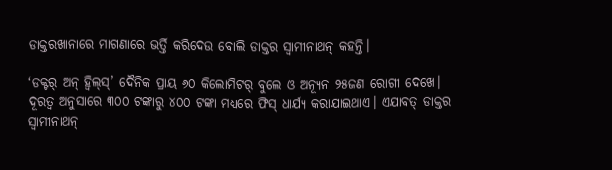ଡାକ୍ତରଖାନାରେ ମାଗଣାରେ ଭର୍ତ୍ତି କରିଦେଉ ବୋଲି ଡାକ୍ତର ସ୍ବାମୀନାଥନ୍‌ କହନ୍ତି।

‘ଡକ୍ଟର୍‌ ଅନ୍‌ ହ୍ବିଲ୍‌ସ୍‌’ ଦୈନିକ ପ୍ରାୟ ୬୦ କିଲୋମିଟର୍‌ ବୁଲେ ଓ ଅନ୍ୟୂନ ୨୫ଜଣ ରୋଗୀ ଦେଖେ। ଦୂରତ୍ବ ଅନୁସାରେ ୩୦୦ ଟଙ୍କାରୁ ୪୦୦ ଟଙ୍କା ମଧ୍ୟରେ ଫିସ୍‌ ଧାର୍ଯ୍ୟ କରାଯାଇଥାଏ। ଏଯାବତ୍‌ ଡାକ୍ତର ସ୍ବାମୀନାଥନ୍‌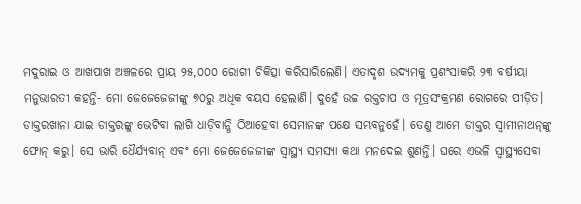ମଦୁରାଇ ଓ ଆଖପାଖ ଅଞ୍ଚଳରେ ପ୍ରାୟ ୨୫,୦୦୦ ରୋଗୀ ଚିକିତ୍ସା କରିସାରିଲେଣି। ଏତାଦୃଶ ଉଦ୍ୟମକୁ ପ୍ରଶଂସାକରି ୨୩ ବର୍ଷୀୟା ମନୁଭାରତୀ କହନ୍ତି- ମୋ ଜେଜେଜେଜୀଙ୍କୁ ୭୦ରୁ ଅଧିକ ବୟସ ହେଲାଣି। ଦୁହେଁ ଉଚ୍ଚ ରକ୍ତଚାପ ଓ ମୂତ୍ରସଂକ୍ରମଣ ରୋଗରେ ପୀଡ଼ିତ। ଡାକ୍ତରଖାନା ଯାଇ ଡାକ୍ତରଙ୍କୁ ଭେଟିବା ଲାଗି ଧାଡ଼ିବାନ୍ଧି ଠିଆହେବା ସେମାନଙ୍କ ପକ୍ଷେ ସମ୍ଭବନୁହେଁ। ତେଣୁ ଆମେ ଡାକ୍ତର ସ୍ବାମୀନାଥନ୍‌ଙ୍କୁ ଫୋନ୍‌ କରୁ। ସେ ଭାରି ଧୈର୍ଯ୍ୟବାନ୍‌ ଏବଂ ମୋ ଜେଜେଜେଜୀଙ୍କ ସ୍ବାସ୍ଥ୍ୟ ସମସ୍ୟା କଥା ମନଦେଇ ଶୁଣନ୍ତି। ଘରେ ଏଭଳି ସ୍ବାସ୍ଥ୍ୟସେବା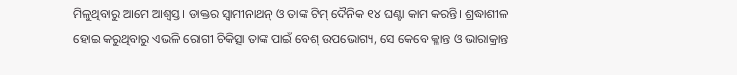ମିଳୁଥିବାରୁ ଆମେ ଆଶ୍ବସ୍ତ। ଡାକ୍ତର ସ୍ବାମୀନାଥନ୍‌ ଓ ତାଙ୍କ ଟିମ୍‌ ଦୈନିକ ୧୪ ଘଣ୍ଟା କାମ କରନ୍ତି। ଶ୍ରଦ୍ଧାଶୀଳ ହୋଇ କରୁଥିବାରୁ ଏଭଳି ରୋଗୀ ଚିକିତ୍ସା ତାଙ୍କ ପାଇଁ ବେଶ୍‌ ଉପଭୋଗ୍ୟ, ସେ କେବେ କ୍ଳାନ୍ତ ଓ ଭାରାକ୍ରାନ୍ତ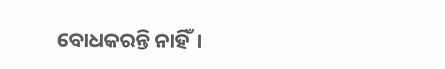ବୋଧକରନ୍ତି ନାହିଁ।